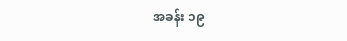အခန်း ၁၉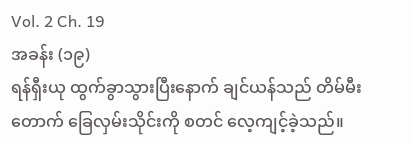Vol. 2 Ch. 19
အခန်း (၁၉)
ရန်ရှီးယု ထွက်ခွာသွားပြီးနောက် ချင်ယန်သည် တိမ်မီးတောက် ခြေလှမ်းသိုင်းကို စတင် လေ့ကျင့်ခဲ့သည်။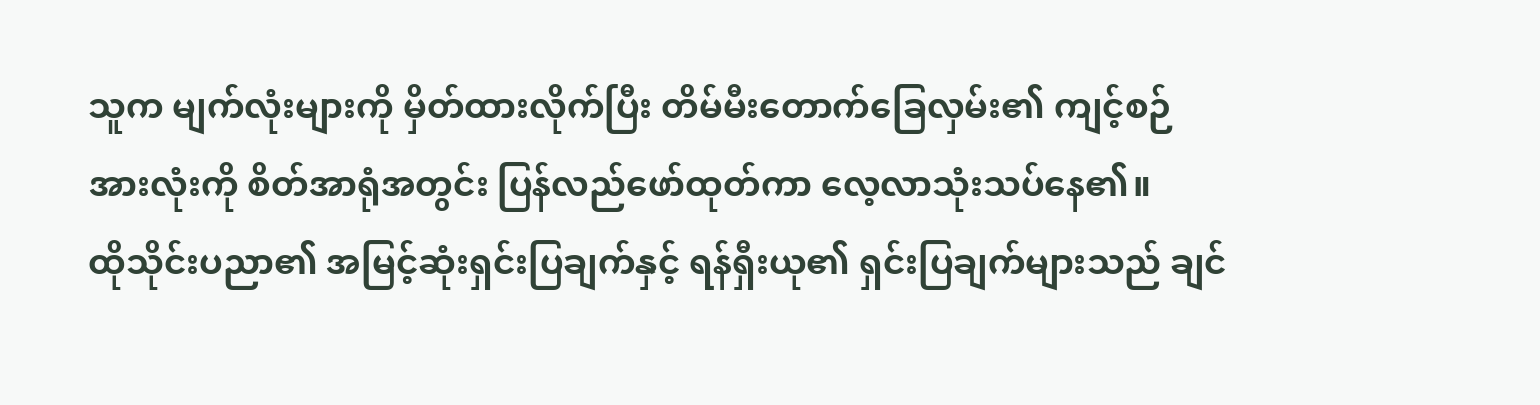သူက မျက်လုံးများကို မှိတ်ထားလိုက်ပြီး တိမ်မီးတောက်ခြေလှမ်း၏ ကျင့်စဉ် အားလုံးကို စိတ်အာရုံအတွင်း ပြန်လည်ဖော်ထုတ်ကာ လေ့လာသုံးသပ်နေ၏။
ထိုသိုင်းပညာ၏ အမြင့်ဆုံးရှင်းပြချက်နှင့် ရန်ရှီးယု၏ ရှင်းပြချက်များသည် ချင်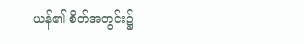ယန်၏ စိတ်အတွင်း၌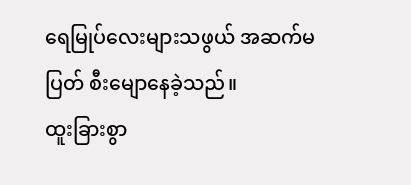ရေမြုပ်လေးများသဖွယ် အဆက်မပြတ် စီးမျောနေခဲ့သည်။
ထူးခြားစွာ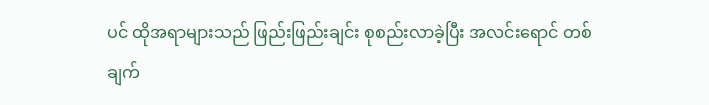ပင် ထိုအရာများသည် ဖြည်းဖြည်းချင်း စုစည်းလာခဲ့ပြီး အလင်းရောင် တစ်ချက်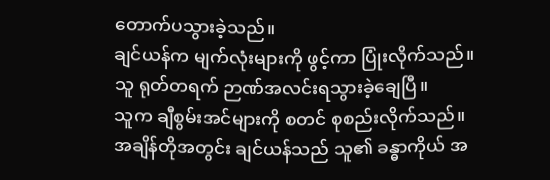တောက်ပသွားခဲ့သည်။
ချင်ယန်က မျက်လုံးများကို ဖွင့်ကာ ပြုံးလိုက်သည်။
သူ ရုတ်တရက် ဉာဏ်အလင်းရသွားခဲ့ချေပြီ။
သူက ချီစွမ်းအင်များကို စတင် စုစည်းလိုက်သည်။
အချိန်တိုအတွင်း ချင်ယန်သည် သူ၏ ခန္ဓာကိုယ် အ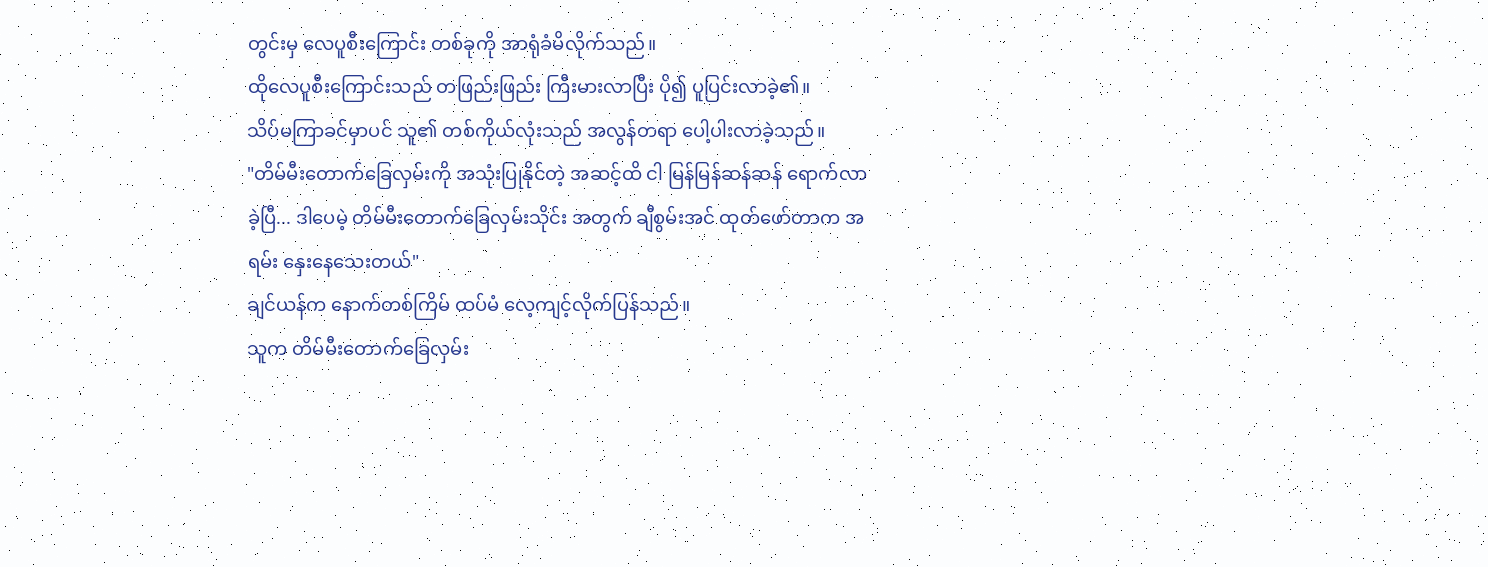တွင်းမှ လေပူစီးကြောင်း တစ်ခုကို အာရုံခံမိလိုက်သည်။
ထိုလေပူစီးကြောင်းသည် တဖြည်းဖြည်း ကြီးမားလာပြီး ပို၍ ပူပြင်းလာခဲ့၏။
သိပ်မကြာခင်မှာပင် သူ၏ တစ်ကိုယ်လုံးသည် အလွန်တရာ ပေါ့ပါးလာခဲ့သည်။
"တိမ်မီးတောက်ခြေလှမ်းကို အသုံးပြုနိုင်တဲ့ အဆင့်ထိ ငါ မြန်မြန်ဆန်ဆန် ရောက်လာခဲ့ပြီ... ဒါပေမဲ့ တိမ်မီးတောက်ခြေလှမ်းသိုင်း အတွက် ချီစွမ်းအင် ထုတ်ဖော်တာက အရမ်း နှေးနေသေးတယ်"
ချင်ယန်က နောက်တစ်ကြိမ် ထပ်မံ လေ့ကျင့်လိုက်ပြန်သည်။
သူက တိမ်မီးတောက်ခြေလှမ်း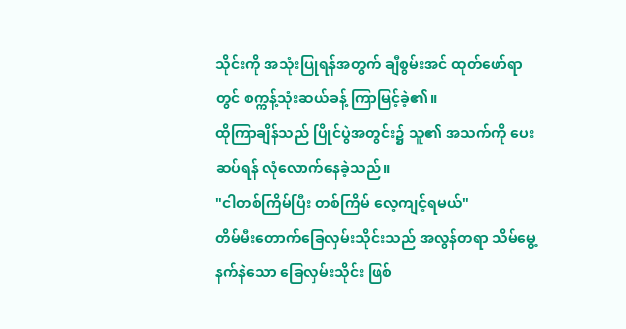သိုင်းကို အသုံးပြုရန်အတွက် ချီစွမ်းအင် ထုတ်ဖော်ရာတွင် စက္ကန့်သုံးဆယ်ခန့် ကြာမြင့်ခဲ့၏။
ထိုကြာချိန်သည် ပြိုင်ပွဲအတွင်း၌ သူ၏ အသက်ကို ပေးဆပ်ရန် လုံလောက်နေခဲ့သည်။
"ငါတစ်ကြိမ်ပြီး တစ်ကြိမ် လေ့ကျင့်ရမယ်"
တိမ်မီးတောက်ခြေလှမ်းသိုင်းသည် အလွန်တရာ သိမ်မွေ့နက်နဲသော ခြေလှမ်းသိုင်း ဖြစ်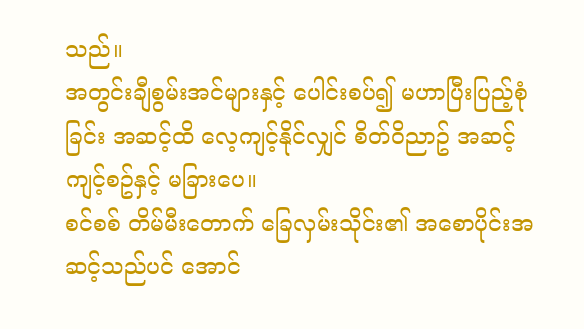သည်။
အတွင်းချီစွမ်းအင်များနှင့် ပေါင်းစပ်၍ မဟာပြီးပြည့်စုံခြင်း အဆင့်ထိ လေ့ကျင့်နိုင်လျှင် စိတ်ဝိညာဥ် အဆင့် ကျင့်စဥ်နှင့် မခြားပေ။
စင်စစ် တိမ်မီးတောက် ခြေလှမ်းသိုင်း၏ အစောပိုင်းအဆင့်သည်ပင် အောင်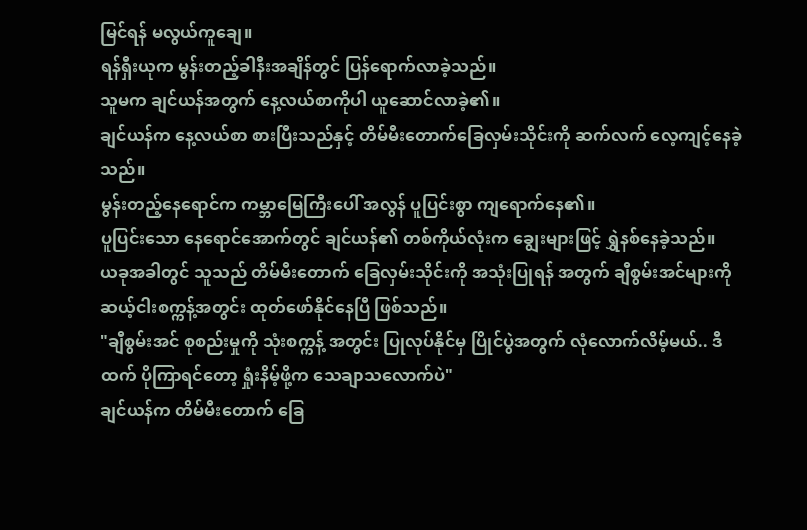မြင်ရန် မလွယ်ကူချေ။
ရန်ရှီးယုက မွန်းတည့်ခါနီးအချိန်တွင် ပြန်ရောက်လာခဲ့သည်။
သူမက ချင်ယန်အတွက် နေ့လယ်စာကိုပါ ယူဆောင်လာခဲ့၏။
ချင်ယန်က နေ့လယ်စာ စားပြီးသည်နှင့် တိမ်မီးတောက်ခြေလှမ်းသိုင်းကို ဆက်လက် လေ့ကျင့်နေခဲ့သည်။
မွန်းတည့်နေရောင်က ကမ္ဘာမြေကြီးပေါ် အလွန် ပူပြင်းစွာ ကျရောက်နေ၏။
ပူပြင်းသော နေရောင်အောက်တွင် ချင်ယန်၏ တစ်ကိုယ်လုံးက ချွေးများဖြင့် ရွှဲနစ်နေခဲ့သည်။
ယခုအခါတွင် သူသည် တိမ်မီးတောက် ခြေလှမ်းသိုင်းကို အသုံးပြုရန် အတွက် ချီစွမ်းအင်များကို ဆယ့်ငါးစက္ကန့်အတွင်း ထုတ်ဖော်နိုင်နေပြီ ဖြစ်သည်။
"ချီစွမ်းအင် စုစည်းမှုကို သုံးစက္ကန့် အတွင်း ပြုလုပ်နိုင်မှ ပြိုင်ပွဲအတွက် လုံလောက်လိမ့်မယ်.. ဒီထက် ပိုကြာရင်တော့ ရှုံးနိမ့်ဖို့က သေချာသလောက်ပဲ"
ချင်ယန်က တိမ်မီးတောက် ခြေ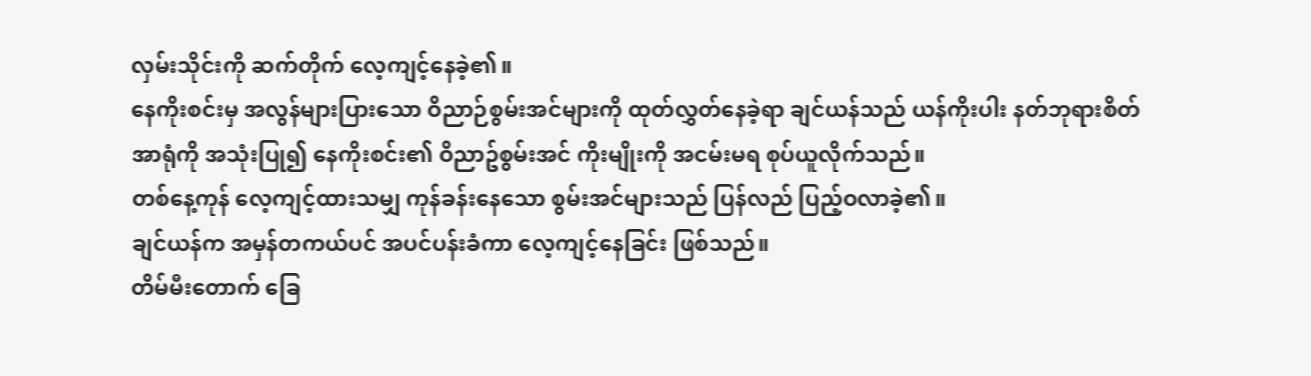လှမ်းသိုင်းကို ဆက်တိုက် လေ့ကျင့်နေခဲ့၏။
နေကိုးစင်းမှ အလွန်များပြားသော ဝိညာဉ်စွမ်းအင်များကို ထုတ်လွှတ်နေခဲ့ရာ ချင်ယန်သည် ယန်ကိုးပါး နတ်ဘုရားစိတ်အာရုံကို အသုံးပြု၍ နေကိုးစင်း၏ ဝိညာဥ်စွမ်းအင် ကိုးမျိုးကို အငမ်းမရ စုပ်ယူလိုက်သည်။
တစ်နေ့ကုန် လေ့ကျင့်ထားသမျှ ကုန်ခန်းနေသော စွမ်းအင်များသည် ပြန်လည် ပြည့်ဝလာခဲ့၏။
ချင်ယန်က အမှန်တကယ်ပင် အပင်ပန်းခံကာ လေ့ကျင့်နေခြင်း ဖြစ်သည်။
တိမ်မီးတောက် ခြေ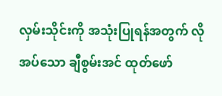လှမ်းသိုင်းကို အသုံးပြုရန်အတွက် လိုအပ်သော ချီစွမ်းအင် ထုတ်ဖော်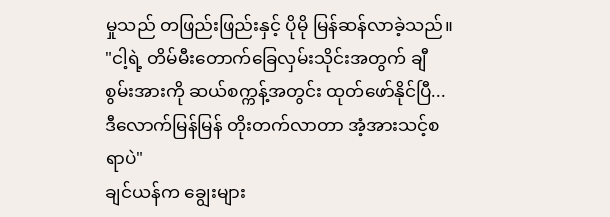မှုသည် တဖြည်းဖြည်းနှင့် ပိုမို မြန်ဆန်လာခဲ့သည်။
"ငါ့ရဲ့ တိမ်မီးတောက်ခြေလှမ်းသိုင်းအတွက် ချီစွမ်းအားကို ဆယ်စက္ကန့်အတွင်း ထုတ်ဖော်နိုင်ပြီ... ဒီလောက်မြန်မြန် တိုးတက်လာတာ အံ့အားသင့်စရာပဲ"
ချင်ယန်က ချွေးများ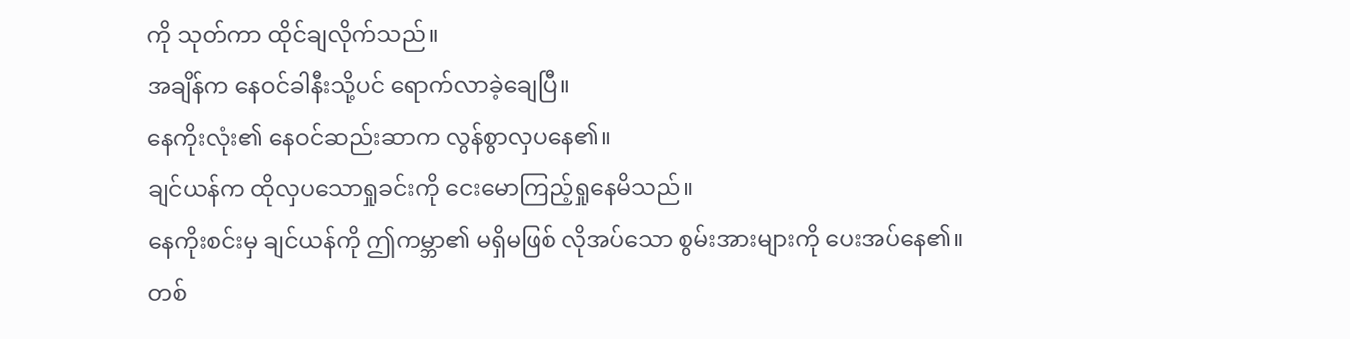ကို သုတ်ကာ ထိုင်ချလိုက်သည်။
အချိန်က နေဝင်ခါနီးသို့ပင် ရောက်လာခဲ့ချေပြီ။
နေကိုးလုံး၏ နေဝင်ဆည်းဆာက လွန်စွာလှပနေ၏။
ချင်ယန်က ထိုလှပသောရှုခင်းကို ငေးမောကြည့်ရှုနေမိသည်။
နေကိုးစင်းမှ ချင်ယန်ကို ဤကမ္ဘာ၏ မရှိမဖြစ် လိုအပ်သော စွမ်းအားများကို ပေးအပ်နေ၏။
တစ်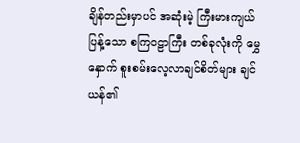ချိန်တည်းမှာပင် အဆုံးမဲ့ ကြီးမားကျယ်ပြန့်သော စကြဝဠာကြီး တစ်ခုလုံးကို မွှေနှောက် စူးစမ်းလေ့လာချင်စိတ်များ ချင်ယန်၏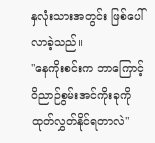နှလုံးသားအတွင်း ဖြစ်ပေါ်လာခဲ့သည်။
"နေကိုးစင်းက ဘာကြောင့် ဝိညာဉ်စွမ်းအင်ကိုးခုကို ထုတ်လွှတ်နိုင်ရတာလဲ"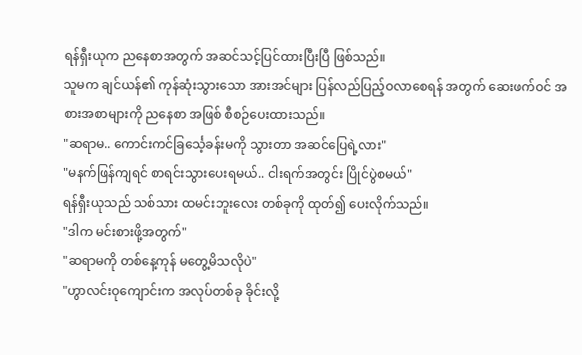ရန်ရှီးယုက ညနေစာအတွက် အဆင်သင့်ပြင်ထားပြီးပြီ ဖြစ်သည်။
သူမက ချင်ယန်၏ ကုန်ဆုံးသွားသော အားအင်များ ပြန်လည်ပြည့်ဝလာစေရန် အတွက် ဆေးဖက်ဝင် အစားအစာများကို ညနေစာ အဖြစ် စီစဉ်ပေးထားသည်။
"ဆရာမ.. ကောင်းကင်ခြင်္သေ့ခန်းမကို သွားတာ အဆင်ပြေရဲ့လား"
"မနက်ဖြန်ကျရင် စာရင်းသွားပေးရမယ်.. ငါးရက်အတွင်း ပြိုင်ပွဲစမယ်"
ရန်ရှီးယုသည် သစ်သား ထမင်းဘူးလေး တစ်ခုကို ထုတ်၍ ပေးလိုက်သည်။
"ဒါက မင်းစားဖို့အတွက်"
"ဆရာမကို တစ်နေ့ကုန် မတွေ့မိသလိုပဲ"
"ဟွာလင်းဝုကျောင်းက အလုပ်တစ်ခု ခိုင်းလို့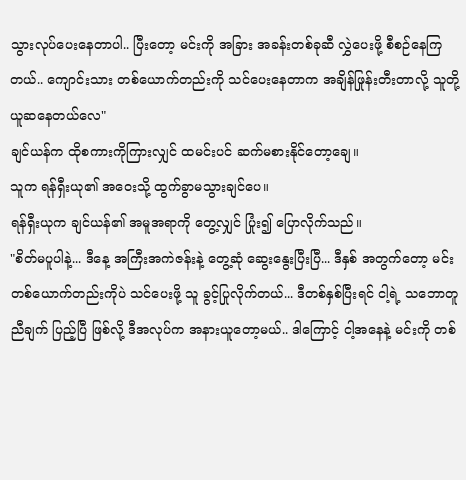သွားလုပ်ပေးနေတာပါ.. ပြီးတော့ မင်းကို အခြား အခန်းတစ်ခုဆီ လွှဲပေးဖို့ စီစဉ်နေကြတယ်.. ကျောင်းသား တစ်ယောက်တည်းကို သင်ပေးနေတာက အချိန်ဖြုန်းတီးတာလို့ သူတို့ ယူဆနေတယ်လေ"
ချင်ယန်က ထိုစကားကိုကြားလျှင် ထမင်းပင် ဆက်မစားနိုင်တော့ချေ။
သူက ရန်ရှီးယု၏ အဝေးသို့ ထွက်ခွာမသွားချင်ပေ။
ရန်ရှီးယုက ချင်ယန်၏ အမူအရာကို တွေ့လျှင် ပြုံး၍ ပြောလိုက်သည်။
"စိတ်မပူပါနဲ့... ဒီနေ့ အကြီးအကဲဇန်းနဲ့ တွေ့ဆုံ ဆွေးနွေးပြီးပြီ... ဒီနှစ် အတွက်တော့ မင်းတစ်ယောက်တည်းကိုပဲ သင်ပေးဖို့ သူ ခွင့်ပြုလိုက်တယ်... ဒီတစ်နှစ်ပြီးရင် ငါ့ရဲ့ သဘောတူညီချက် ပြည့်ပြီ ဖြစ်လို့ ဒီအလုပ်က အနားယူတော့မယ်.. ဒါကြောင့် ငါ့အနေနဲ့ မင်းကို တစ်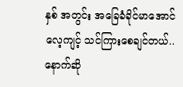နှစ် အတွင်း အခြေခံခိုင်မာအောင် လေ့ကျင့် သင်ကြားစေချင်တယ်.. နောက်ဆို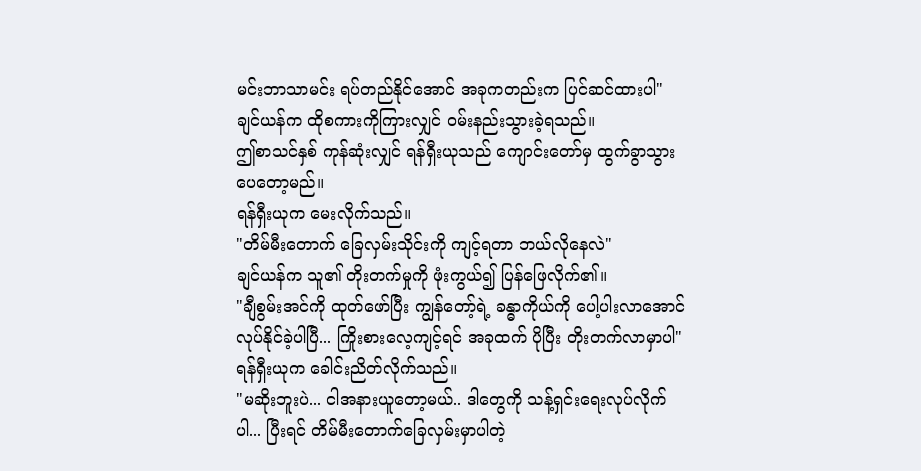မင်းဘာသာမင်း ရပ်တည်နိုင်အောင် အခုကတည်းက ပြင်ဆင်ထားပါ"
ချင်ယန်က ထိုစကားကိုကြားလျှင် ဝမ်းနည်းသွားခဲ့ရသည်။
ဤစာသင်နှစ် ကုန်ဆုံးလျှင် ရန်ရှီးယုသည် ကျောင်းတော်မှ ထွက်ခွာသွားပေတော့မည်။
ရန်ရှီးယုက မေးလိုက်သည်။
"တိမ်မီးတောက် ခြေလှမ်းသိုင်းကို ကျင့်ရတာ ဘယ်လိုနေလဲ"
ချင်ယန်က သူ၏ တိုးတက်မှုကို ဖုံးကွယ်၍ ပြန်ဖြေလိုက်၏။
"ချီစွမ်းအင်ကို ထုတ်ဖော်ပြီး ကျွန်တော့်ရဲ့ ခန္ဓာကိုယ်ကို ပေါ့ပါးလာအောင် လုပ်နိုင်ခဲ့ပါပြီ... ကြိုးစားလေ့ကျင့်ရင် အခုထက် ပိုပြီး တိုးတက်လာမှာပါ"
ရန်ရှီးယုက ခေါင်းညိတ်လိုက်သည်။
"မဆိုးဘူးပဲ... ငါအနားယူတော့မယ်.. ဒါတွေကို သန့်ရှင်းရေးလုပ်လိုက်ပါ... ပြီးရင် တိမ်မီးတောက်ခြေလှမ်းမှာပါတဲ့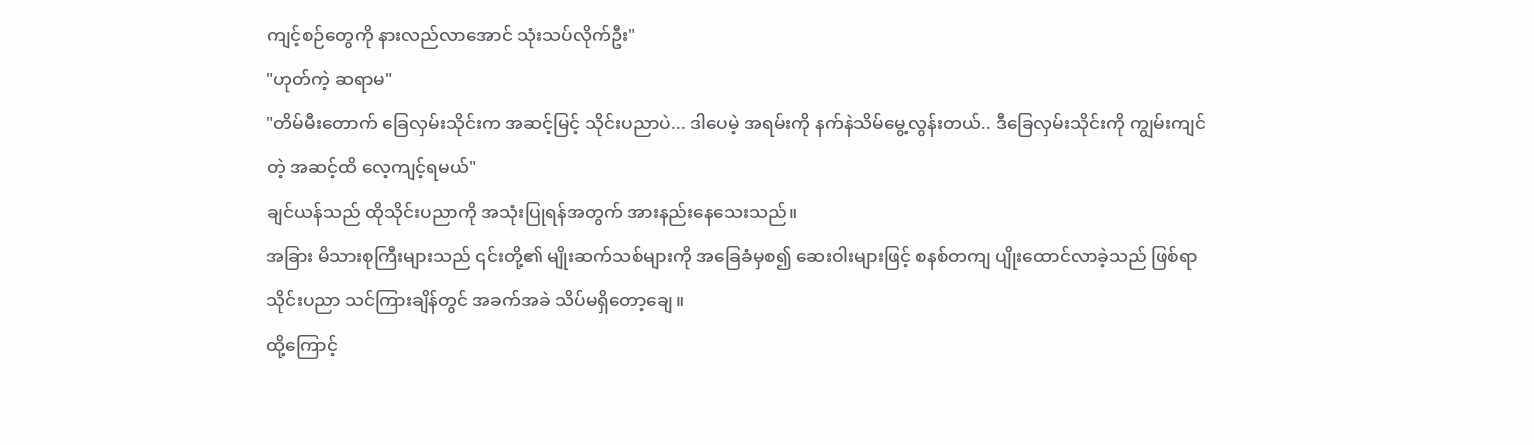ကျင့်စဉ်တွေကို နားလည်လာအောင် သုံးသပ်လိုက်ဦး"
"ဟုတ်ကဲ့ ဆရာမ"
"တိမ်မီးတောက် ခြေလှမ်းသိုင်းက အဆင့်မြင့် သိုင်းပညာပဲ... ဒါပေမဲ့ အရမ်းကို နက်နဲသိမ်မွေ့လွန်းတယ်.. ဒီခြေလှမ်းသိုင်းကို ကျွမ်းကျင်တဲ့ အဆင့်ထိ လေ့ကျင့်ရမယ်"
ချင်ယန်သည် ထိုသိုင်းပညာကို အသုံးပြုရန်အတွက် အားနည်းနေသေးသည်။
အခြား မိသားစုကြီးများသည် ၎င်းတို့၏ မျိုးဆက်သစ်များကို အခြေခံမှစ၍ ဆေးဝါးများဖြင့် စနစ်တကျ ပျိုးထောင်လာခဲ့သည် ဖြစ်ရာ သိုင်းပညာ သင်ကြားချိန်တွင် အခက်အခဲ သိပ်မရှိတော့ချေ။
ထို့ကြောင့်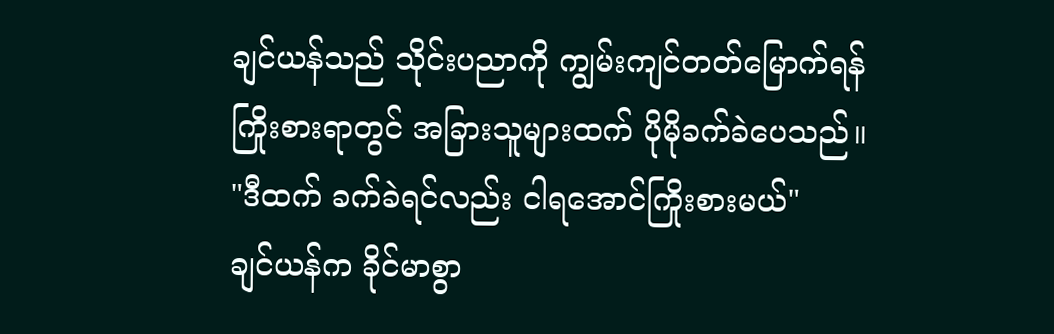ချင်ယန်သည် သိုင်းပညာကို ကျွမ်းကျင်တတ်မြောက်ရန် ကြိုးစားရာတွင် အခြားသူများထက် ပိုမိုခက်ခဲပေသည်။
"ဒီထက် ခက်ခဲရင်လည်း ငါရအောင်ကြိုးစားမယ်"
ချင်ယန်က ခိုင်မာစွာ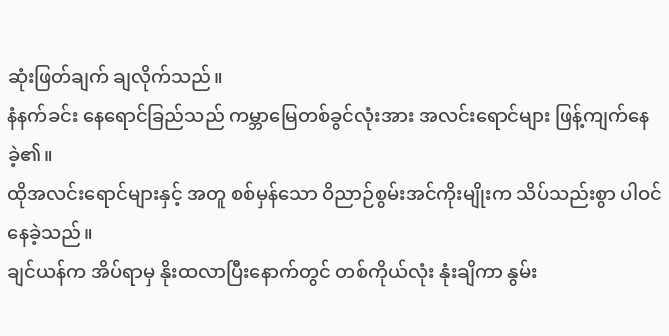ဆုံးဖြတ်ချက် ချလိုက်သည်။
နံနက်ခင်း နေရောင်ခြည်သည် ကမ္ဘာမြေတစ်ခွင်လုံးအား အလင်းရောင်များ ဖြန့်ကျက်နေခဲ့၏။
ထိုအလင်းရောင်များနှင့် အတူ စစ်မှန်သော ဝိညာဉ်စွမ်းအင်ကိုးမျိုးက သိပ်သည်းစွာ ပါဝင်နေခဲ့သည်။
ချင်ယန်က အိပ်ရာမှ နိုးထလာပြီးနောက်တွင် တစ်ကိုယ်လုံး နုံးချိကာ နွမ်း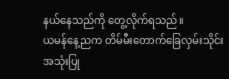နယ်နေသည်ကို တွေ့လိုက်ရသည်။
ယမန်နေ့ညက တိမ်မီးတောက်ခြေလှမ်းသိုင်း အသုံးပြု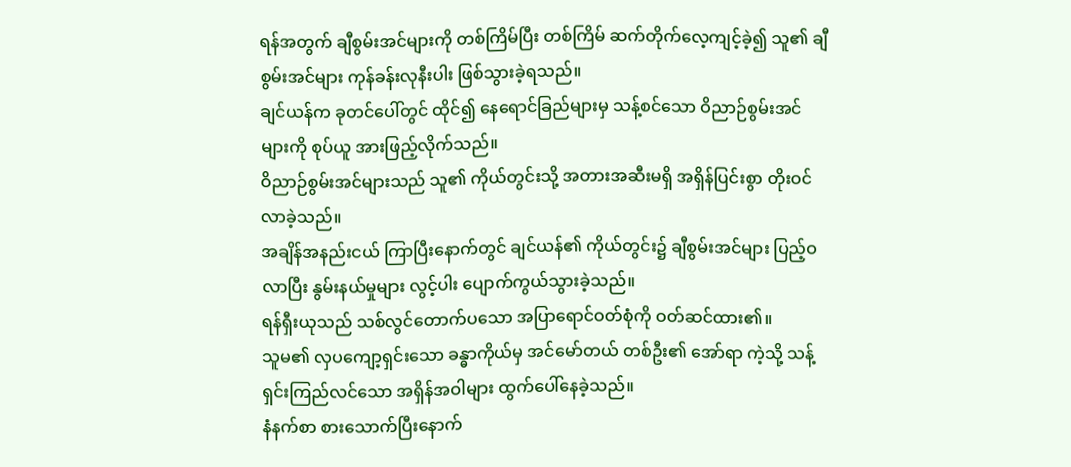ရန်အတွက် ချီစွမ်းအင်များကို တစ်ကြိမ်ပြီး တစ်ကြိမ် ဆက်တိုက်လေ့ကျင့်ခဲ့၍ သူ၏ ချီစွမ်းအင်များ ကုန်ခန်းလုနီးပါး ဖြစ်သွားခဲ့ရသည်။
ချင်ယန်က ခုတင်ပေါ်တွင် ထိုင်၍ နေရောင်ခြည်များမှ သန့်စင်သော ဝိညာဉ်စွမ်းအင်များကို စုပ်ယူ အားဖြည့်လိုက်သည်။
ဝိညာဉ်စွမ်းအင်များသည် သူ၏ ကိုယ်တွင်းသို့ အတားအဆီးမရှိ အရှိန်ပြင်းစွာ တိုးဝင်လာခဲ့သည်။
အချိန်အနည်းငယ် ကြာပြီးနောက်တွင် ချင်ယန်၏ ကိုယ်တွင်း၌ ချီစွမ်းအင်များ ပြည့်ဝလာပြီး နွမ်းနယ်မှုများ လွင့်ပါး ပျောက်ကွယ်သွားခဲ့သည်။
ရန်ရှီးယုသည် သစ်လွင်တောက်ပသော အပြာရောင်ဝတ်စုံကို ဝတ်ဆင်ထား၏။
သူမ၏ လှပကျော့ရှင်းသော ခန္ဓာကိုယ်မှ အင်မော်တယ် တစ်ဦး၏ အော်ရာ ကဲ့သို့ သန့်ရှင်းကြည်လင်သော အရှိန်အဝါများ ထွက်ပေါ်နေခဲ့သည်။
နံနက်စာ စားသောက်ပြီးနောက်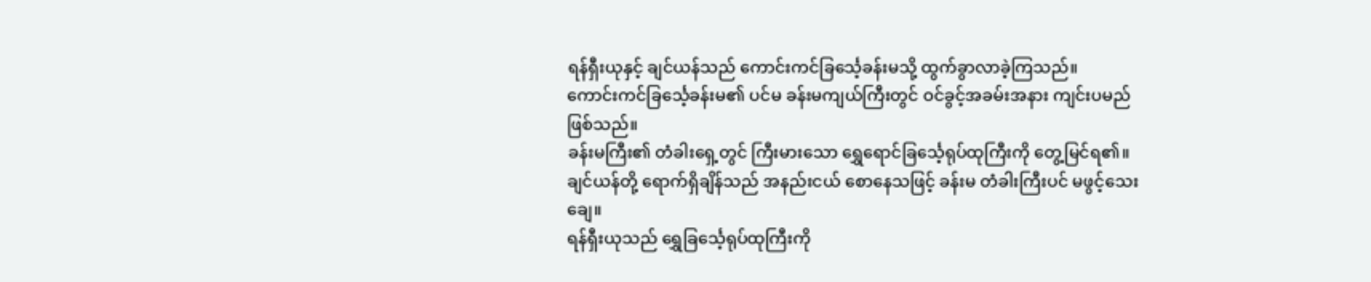ရန်ရှီးယုနှင့် ချင်ယန်သည် ကောင်းကင်ခြင်္သေ့ခန်းမသို့ ထွက်ခွာလာခဲ့ကြသည်။
ကောင်းကင်ခြင်္သေ့ခန်းမ၏ ပင်မ ခန်းမကျယ်ကြီးတွင် ဝင်ခွင့်အခမ်းအနား ကျင်းပမည် ဖြစ်သည်။
ခန်းမကြီး၏ တံခါးရှေ့တွင် ကြီးမားသော ရွှေရောင်ခြင်္သေ့ရုပ်ထုကြီးကို တွေ့မြင်ရ၏။
ချင်ယန်တို့ ရောက်ရှိချိန်သည် အနည်းငယ် စောနေသဖြင့် ခန်းမ တံခါးကြီးပင် မဖွင့်သေးချေ။
ရန်ရှီးယုသည် ရွှေခြင်္သေ့ရုပ်ထုကြီးကို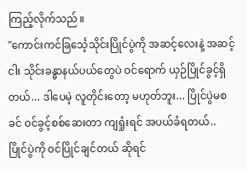ကြည့်လိုက်သည်။
"ကောင်းကင်ခြင်္သေ့သိုင်းပြိုင်ပွဲကို အဆင့်လေးနဲ့ အဆင့်ငါး သိုင်းခန္ဓာနယ်ပယ်တွေပဲ ဝင်ရောက် ယှဉ်ပြိုင်ခွင့်ရှိတယ်... ဒါပေမဲ့ လူတိုင်းတော့ မဟုတ်ဘူး... ပြိုင်ပွဲမစခင် ဝင်ခွင့်စစ်ဆေးတာ ကျရှုံးရင် အပယ်ခံရတယ်.. ပြိုင်ပွဲကို ဝင်ပြိုင်ချင်တယ် ဆိုရင်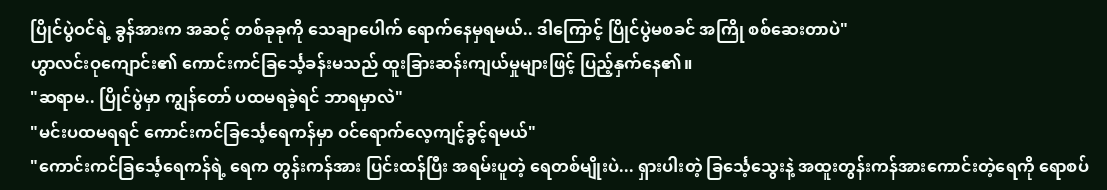ပြိုင်ပွဲဝင်ရဲ့ ခွန်အားက အဆင့် တစ်ခုခုကို သေချာပေါက် ရောက်နေမှရမယ်.. ဒါကြောင့် ပြိုင်ပွဲမစခင် အကြို စစ်ဆေးတာပဲ"
ဟွာလင်းဝုကျောင်း၏ ကောင်းကင်ခြင်္သေ့ခန်းမသည် ထူးခြားဆန်းကျယ်မှုများဖြင့် ပြည့်နှက်နေ၏။
"ဆရာမ.. ပြိုင်ပွဲမှာ ကျွန်တော် ပထမရခဲ့ရင် ဘာရမှာလဲ"
"မင်းပထမရရင် ကောင်းကင်ခြင်္သေ့ရေကန်မှာ ဝင်ရောက်လေ့ကျင့်ခွင့်ရမယ်"
"ကောင်းကင်ခြင်္သေ့ရေကန်ရဲ့ ရေက တွန်းကန်အား ပြင်းထန်ပြီး အရမ်းပူတဲ့ ရေတစ်မျိုးပဲ... ရှားပါးတဲ့ ခြင်္သေ့သွေးနဲ့ အထူးတွန်းကန်အားကောင်းတဲ့ရေကို ရောစပ်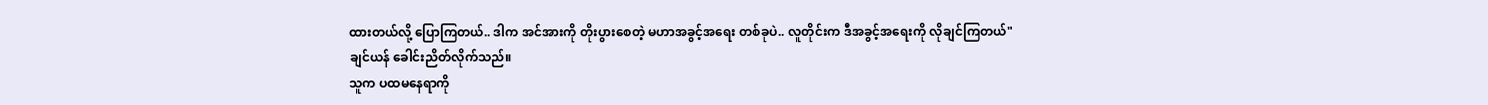ထားတယ်လို့ ပြောကြတယ်.. ဒါက အင်အားကို တိုးပွားစေတဲ့ မဟာအခွင့်အရေး တစ်ခုပဲ.. လူတိုင်းက ဒီအခွင့်အရေးကို လိုချင်ကြတယ်"
ချင်ယန် ခေါင်းညိတ်လိုက်သည်။
သူက ပထမနေရာကို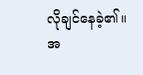လိုချင်နေခဲ့၏။
အ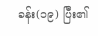ခန်း(၁၉) ပြီး၏